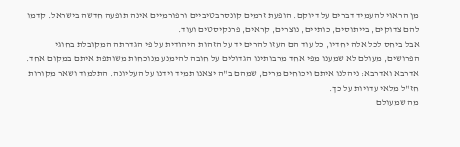מן הראוי להעמיד דברים על דיוקם. הופעת זרמים קונסרבטיביים ורפורמיים אינה תופעה חדשה בישראל. קדמו להם צדוקים, בייתוסים, כותיים, נוצרים, קראים, פרנקיסטים ועוד.
אבל ביחס לכל אלה יחדיו, כל עוד הם העזו להרים יד על הזהות היהודית על פי הגדרתה המקובלת בחוגי הפרושים, מעולם לא שמענו מפי אחד מרבותינו הגדולים על חובה להימנע מנוכחות משותפת איתם במקום אחד. אדרבא ואדרבא: ניהלנו איתם ויכוחים מרים, שמהם ב"ה יצאנו תמיד וידנו על העליונה. התלמוד ושאר מקורות חז"ל מלאי עדויות על כך.
מה שמעולם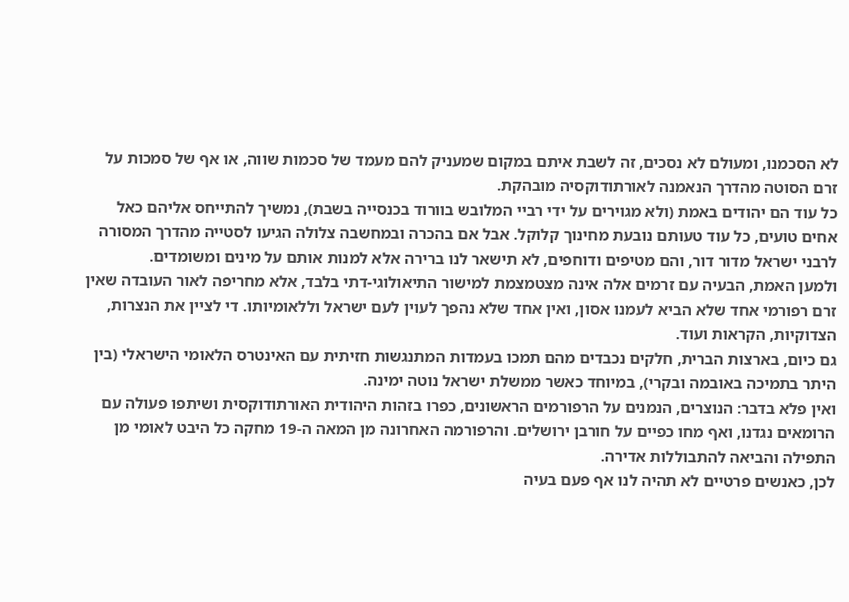לא הסכמנו, ומעולם לא נסכים, זה לשבת איתם במקום שמעניק להם מעמד של סכמות שווה, או אף של סמכות על זרם הסוטה מהדרך הנאמנה לאורתודוקסיה מובהקת.
כל עוד הם יהודים באמת (ולא מגוירים על ידי רביי המלובש בוורוד בכנסייה בשבת), נמשיך להתייחס אליהם כאל אחים טועים, כל עוד טעותם נובעת מחינוך קלוקל. אבל אם בהכרה ובמחשבה צלולה הגיעו לסטייה מהדרך המסורה לרבני ישראל מדור דור, והם מטיפים ודוחפים, לא תישאר לנו ברירה אלא למנות אותם על מינים ומשומדים.
ולמען האמת, הבעיה עם זרמים אלה אינה מצטמצמת למישור התיאולוגי-דתי בלבד, אלא מחריפה לאור העובדה שאין זרם רפורמי אחד שלא הביא לעמנו אסון, ואין אחד שלא נהפך לעוין לעם ישראל וללאומיותו. די לציין את הנצרות, הצדוקיות, הקראות ועוד.
גם כיום, בארצות הברית, חלקים נכבדים מהם תמכו בעמדות המתנגשות חזיתית עם האינטרס הלאומי הישראלי (בין היתר בתמיכה באובמה ובקרי), במיוחד כאשר ממשלת ישראל נוטה ימינה.
ואין פלא בדבר: הנוצרים, הנמנים על הרפורמים הראשונים, כפרו בזהות היהודית האורתודוקסית ושיתפו פעולה עם הרומאים נגדנו, ואף מחו כפיים על חורבן ירושלים. והרפורמה האחרונה מן המאה ה‑19 מחקה כל היבט לאומי מן התפילה והביאה להתבוללות אדירה.
לכן, כאנשים פרטיים לא תהיה לנו אף פעם בעיה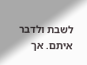לשבת ולדבר איתם. אך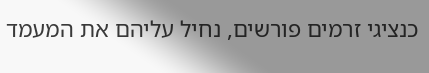כנציגי זרמים פורשים, נחיל עליהם את המעמד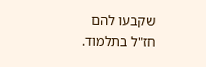שקבעו להם חז"ל בתלמוד.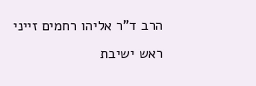הרב ד"ר אליהו רחמים זייני
ראש ישיבת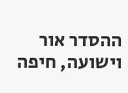ההסדר אור וישועה, חיפה